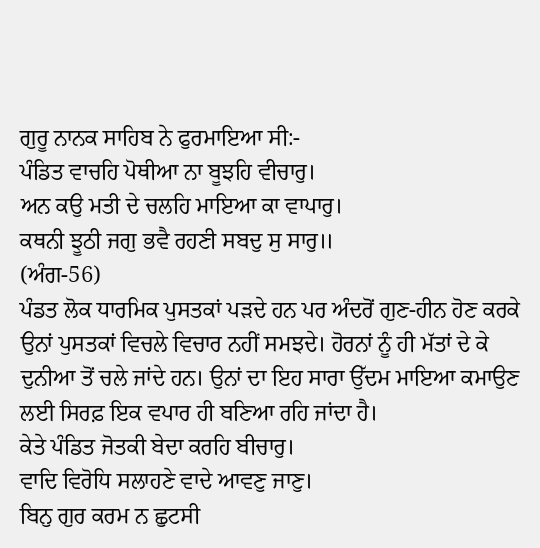ਗੁਰੂ ਨਾਨਕ ਸਾਹਿਬ ਨੇ ਫੁਰਮਾਇਆ ਸੀ:-
ਪੰਡਿਤ ਵਾਚਹਿ ਪੋਥੀਆ ਨਾ ਬੂਝਹਿ ਵੀਚਾਰੁ।
ਅਨ ਕਉ ਮਤੀ ਦੇ ਚਲਹਿ ਮਾਇਆ ਕਾ ਵਾਪਾਰੁ।
ਕਥਨੀ ਝੂਠੀ ਜਗੁ ਭਵੈ ਰਹਣੀ ਸਬਦੁ ਸੁ ਸਾਰੁ॥
(ਅੰਗ-56)
ਪੰਡਤ ਲੋਕ ਧਾਰਮਿਕ ਪੁਸਤਕਾਂ ਪੜਦੇ ਹਨ ਪਰ ਅੰਦਰੋਂ ਗੁਣ-ਹੀਨ ਹੋਣ ਕਰਕੇ ਉਨਾਂ ਪੁਸਤਕਾਂ ਵਿਚਲੇ ਵਿਚਾਰ ਨਹੀਂ ਸਮਝਦੇ। ਹੋਰਨਾਂ ਨੂੰ ਹੀ ਮੱਤਾਂ ਦੇ ਕੇ ਦੁਨੀਆ ਤੋਂ ਚਲੇ ਜਾਂਦੇ ਹਨ। ਉਨਾਂ ਦਾ ਇਹ ਸਾਰਾ ਉੱਦਮ ਮਾਇਆ ਕਮਾਉਣ ਲਈ ਸਿਰਫ਼ ਇਕ ਵਪਾਰ ਹੀ ਬਣਿਆ ਰਹਿ ਜਾਂਦਾ ਹੈ।
ਕੇਤੇ ਪੰਡਿਤ ਜੋਤਕੀ ਬੇਦਾ ਕਰਹਿ ਬੀਚਾਰੁ।
ਵਾਦਿ ਵਿਰੋਧਿ ਸਲਾਹਣੇ ਵਾਦੇ ਆਵਣੁ ਜਾਣੁ।
ਬਿਨੁ ਗੁਰ ਕਰਮ ਨ ਛੁਟਸੀ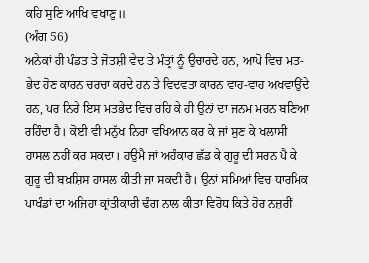ਕਹਿ ਸੁਣਿ ਆਖਿ ਵਖਾਣੁ॥
(ਅੰਗ 56)
ਅਨੇਕਾਂ ਹੀ ਪੰਡਤ ਤੇ ਜੋਤਸ਼ੀ ਵੇਦ ਤੇ ਮੰਤ੍ਰਾਂ ਨੂੰ ਉਚਾਰਦੇ ਹਨ, ਆਪੋ ਵਿਚ ਮਤ-ਭੇਦ ਹੋਣ ਕਾਰਨ ਚਰਚਾ ਕਰਦੇ ਹਨ ਤੇ ਵਿਦਵਤਾ ਕਾਰਨ ਵਾਹ-ਵਾਹ ਅਖਵਾਉਂਦੇ ਹਨ, ਪਰ ਨਿਰੇ ਇਸ ਮਤਭੇਦ ਵਿਚ ਰਹਿ ਕੇ ਹੀ ਉਨਾਂ ਦਾ ਜਨਮ ਮਰਨ ਬਣਿਆ ਰਹਿੰਦਾ ਹੈ। ਕੋਈ ਵੀ ਮਨੁੱਖ ਨਿਰਾ ਵਖਿਆਨ ਕਰ ਕੇ ਜਾਂ ਸੁਣ ਕੇ ਖਲਾਸੀ ਹਾਸਲ ਨਹੀਂ ਕਰ ਸਕਦਾ। ਹਉਮੈ ਜਾਂ ਅਹੰਕਾਰ ਛੱਡ ਕੇ ਗੁਰੂ ਦੀ ਸਰਨ ਪੈ ਕੇ ਗੁਰੂ ਦੀ ਬਖ਼ਸ਼ਿਸ ਹਾਸਲ ਕੀਤੀ ਜਾ ਸਕਦੀ ਹੈ। ਉਨਾਂ ਸਮਿਆਂ ਵਿਚ ਧਾਰਮਿਕ ਪਾਖੰਡਾਂ ਦਾ ਅਜਿਹਾ ਕ੍ਰਾਂਤੀਕਾਰੀ ਢੰਗ ਨਾਲ ਕੀਤਾ ਵਿਰੋਧ ਕਿਤੇ ਹੋਰ ਨਜ਼ਰੀਂ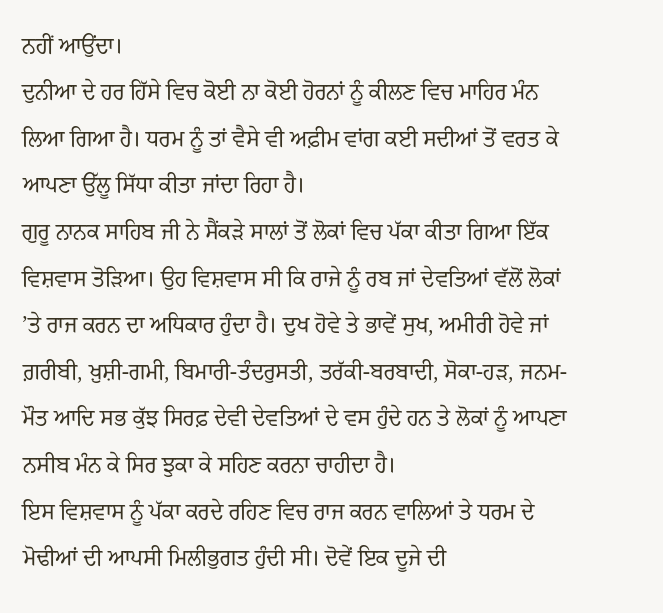ਨਹੀਂ ਆਉਂਦਾ।
ਦੁਨੀਆ ਦੇ ਹਰ ਹਿੱਸੇ ਵਿਚ ਕੋਈ ਨਾ ਕੋਈ ਹੋਰਨਾਂ ਨੂੰ ਕੀਲਣ ਵਿਚ ਮਾਹਿਰ ਮੰਨ ਲਿਆ ਗਿਆ ਹੈ। ਧਰਮ ਨੂੰ ਤਾਂ ਵੈਸੇ ਵੀ ਅਫ਼ੀਮ ਵਾਂਗ ਕਈ ਸਦੀਆਂ ਤੋਂ ਵਰਤ ਕੇ ਆਪਣਾ ਉੱਲੂ ਸਿੱਧਾ ਕੀਤਾ ਜਾਂਦਾ ਰਿਹਾ ਹੈ।
ਗੁਰੂ ਨਾਨਕ ਸਾਹਿਬ ਜੀ ਨੇ ਸੈਂਕੜੇ ਸਾਲਾਂ ਤੋਂ ਲੋਕਾਂ ਵਿਚ ਪੱਕਾ ਕੀਤਾ ਗਿਆ ਇੱਕ ਵਿਸ਼ਵਾਸ ਤੋੜਿਆ। ਉਹ ਵਿਸ਼ਵਾਸ ਸੀ ਕਿ ਰਾਜੇ ਨੂੰ ਰਬ ਜਾਂ ਦੇਵਤਿਆਂ ਵੱਲੋਂ ਲੋਕਾਂ ’ਤੇ ਰਾਜ ਕਰਨ ਦਾ ਅਧਿਕਾਰ ਹੁੰਦਾ ਹੈ। ਦੁਖ ਹੋਵੇ ਤੇ ਭਾਵੇਂ ਸੁਖ, ਅਮੀਰੀ ਹੋਵੇ ਜਾਂ ਗ਼ਰੀਬੀ, ਖ਼ੁਸ਼ੀ-ਗਮੀ, ਬਿਮਾਰੀ-ਤੰਦਰੁਸਤੀ, ਤਰੱਕੀ-ਬਰਬਾਦੀ, ਸੋਕਾ-ਹੜ, ਜਨਮ-ਮੌਤ ਆਦਿ ਸਭ ਕੁੱਝ ਸਿਰਫ਼ ਦੇਵੀ ਦੇਵਤਿਆਂ ਦੇ ਵਸ ਹੁੰਦੇ ਹਨ ਤੇ ਲੋਕਾਂ ਨੂੰ ਆਪਣਾ ਨਸੀਬ ਮੰਨ ਕੇ ਸਿਰ ਝੁਕਾ ਕੇ ਸਹਿਣ ਕਰਨਾ ਚਾਹੀਦਾ ਹੈ।
ਇਸ ਵਿਸ਼ਵਾਸ ਨੂੰ ਪੱਕਾ ਕਰਦੇ ਰਹਿਣ ਵਿਚ ਰਾਜ ਕਰਨ ਵਾਲਿਆਂ ਤੇ ਧਰਮ ਦੇ ਮੋਢੀਆਂ ਦੀ ਆਪਸੀ ਮਿਲੀਭੁਗਤ ਹੁੰਦੀ ਸੀ। ਦੋਵੇਂ ਇਕ ਦੂਜੇ ਦੀ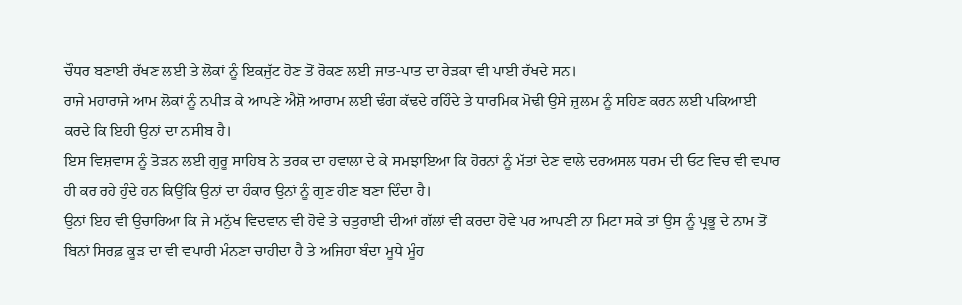ਚੌਧਰ ਬਣਾਈ ਰੱਖਣ ਲਈ ਤੇ ਲੋਕਾਂ ਨੂੰ ਇਕਜੁੱਟ ਹੋਣ ਤੋਂ ਰੋਕਣ ਲਈ ਜਾਤ-ਪਾਤ ਦਾ ਰੇੜਕਾ ਵੀ ਪਾਈ ਰੱਖਦੇ ਸਨ।
ਰਾਜੇ ਮਹਾਰਾਜੇ ਆਮ ਲੋਕਾਂ ਨੂੰ ਨਪੀੜ ਕੇ ਆਪਣੇ ਐਸ਼ੋ ਆਰਾਮ ਲਈ ਢੰਗ ਕੱਢਦੇ ਰਹਿੰਦੇ ਤੇ ਧਾਰਮਿਕ ਮੋਢੀ ਉਸੇ ਜ਼ੁਲਮ ਨੂੰ ਸਹਿਣ ਕਰਨ ਲਈ ਪਕਿਆਈ ਕਰਦੇ ਕਿ ਇਹੀ ਉਨਾਂ ਦਾ ਨਸੀਬ ਹੈ।
ਇਸ ਵਿਸ਼ਵਾਸ ਨੂੰ ਤੋੜਨ ਲਈ ਗੁਰੂ ਸਾਹਿਬ ਨੇ ਤਰਕ ਦਾ ਹਵਾਲਾ ਦੇ ਕੇ ਸਮਝਾਇਆ ਕਿ ਹੋਰਨਾਂ ਨੂੰ ਮੱਤਾਂ ਦੇਣ ਵਾਲੇ ਦਰਅਸਲ ਧਰਮ ਦੀ ਓਟ ਵਿਚ ਵੀ ਵਪਾਰ ਹੀ ਕਰ ਰਹੇ ਹੁੰਦੇ ਹਨ ਕਿਉਂਕਿ ਉਨਾਂ ਦਾ ਹੰਕਾਰ ਉਨਾਂ ਨੂੰ ਗੁਣ ਹੀਣ ਬਣਾ ਦਿੰਦਾ ਹੈ।
ਉਨਾਂ ਇਹ ਵੀ ਉਚਾਰਿਆ ਕਿ ਜੇ ਮਨੁੱਖ ਵਿਦਵਾਨ ਵੀ ਹੋਵੇ ਤੇ ਚਤੁਰਾਈ ਦੀਆਂ ਗੱਲਾਂ ਵੀ ਕਰਦਾ ਹੋਵੇ ਪਰ ਆਪਣੀ ਨਾ ਮਿਟਾ ਸਕੇ ਤਾਂ ਉਸ ਨੂੰ ਪ੍ਰਭੂ ਦੇ ਨਾਮ ਤੋਂ ਬਿਨਾਂ ਸਿਰਫ਼ ਕੂੜ ਦਾ ਵੀ ਵਪਾਰੀ ਮੰਨਣਾ ਚਾਹੀਦਾ ਹੈ ਤੇ ਅਜਿਹਾ ਬੰਦਾ ਮੂਧੇ ਮੂੰਹ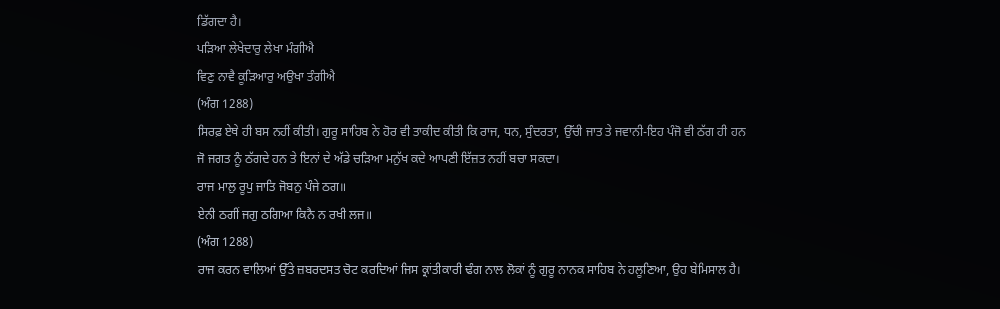ਡਿੱਗਦਾ ਹੈ।
ਪੜਿਆ ਲੇਖੇਦਾਰੁ ਲੇਖਾ ਮੰਗੀਐ
ਵਿਣੁ ਨਾਵੈ ਕੂੜਿਆਰੁ ਅਉਖਾ ਤੰਗੀਐ
(ਅੰਗ 1288)
ਸਿਰਫ਼ ਏਥੇ ਹੀ ਬਸ ਨਹੀਂ ਕੀਤੀ। ਗੁਰੂ ਸਾਹਿਬ ਨੇ ਹੋਰ ਵੀ ਤਾਕੀਦ ਕੀਤੀ ਕਿ ਰਾਜ, ਧਨ, ਸੁੰਦਰਤਾ, ਉੱਚੀ ਜਾਤ ਤੇ ਜਵਾਨੀ-ਇਹ ਪੰਜੋ ਵੀ ਠੱਗ ਹੀ ਹਨ ਜੋ ਜਗਤ ਨੂੰ ਠੱਗਦੇ ਹਨ ਤੇ ਇਨਾਂ ਦੇ ਅੱਡੇ ਚੜਿਆ ਮਨੁੱਖ ਕਦੇ ਆਪਣੀ ਇੱਜ਼ਤ ਨਹੀਂ ਬਚਾ ਸਕਦਾ।
ਰਾਜ ਮਾਲੁ ਰੂਪੁ ਜਾਤਿ ਜੋਬਨੁ ਪੰਜੇ ਠਗ॥
ਏਨੀ ਠਗੀਂ ਜਗੁ ਠਗਿਆ ਕਿਨੈ ਨ ਰਖੀ ਲਜ॥
(ਅੰਗ 1288)
ਰਾਜ ਕਰਨ ਵਾਲਿਆਂ ਉੱਤੇ ਜ਼ਬਰਦਸਤ ਚੋਟ ਕਰਦਿਆਂ ਜਿਸ ਕ੍ਰਾਂਤੀਕਾਰੀ ਢੰਗ ਨਾਲ ਲੋਕਾਂ ਨੂੰ ਗੁਰੂ ਨਾਨਕ ਸਾਹਿਬ ਨੇ ਹਲੂਣਿਆ, ਉਹ ਬੇਮਿਸਾਲ ਹੈ।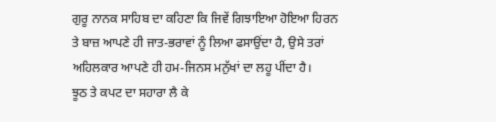ਗੁਰੂ ਨਾਨਕ ਸਾਹਿਬ ਦਾ ਕਹਿਣਾ ਕਿ ਜਿਵੇਂ ਗਿਝਾਇਆ ਹੋਇਆ ਹਿਰਨ ਤੇ ਬਾਜ਼ ਆਪਣੇ ਹੀ ਜਾਤ-ਭਰਾਵਾਂ ਨੂੰ ਲਿਆ ਫਸਾਉਂਦਾ ਹੈ, ਉਸੇ ਤਰਾਂ ਅਹਿਲਕਾਰ ਆਪਣੇ ਹੀ ਹਮ-ਜਿਨਸ ਮਨੁੱਖਾਂ ਦਾ ਲਹੂ ਪੀਂਦਾ ਹੈ।
ਝੂਠ ਤੇ ਕਪਟ ਦਾ ਸਹਾਰਾ ਲੈ ਕੇ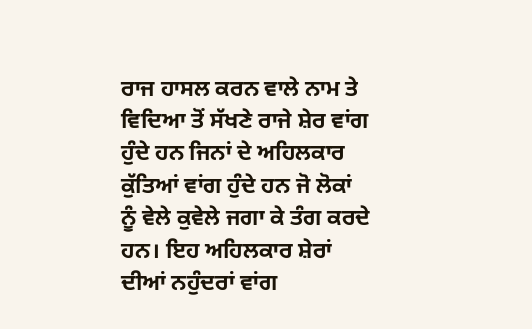ਰਾਜ ਹਾਸਲ ਕਰਨ ਵਾਲੇ ਨਾਮ ਤੇ ਵਿਦਿਆ ਤੋਂ ਸੱਖਣੇ ਰਾਜੇ ਸ਼ੇਰ ਵਾਂਗ ਹੁੰਦੇ ਹਨ ਜਿਨਾਂ ਦੇ ਅਹਿਲਕਾਰ ਕੁੱਤਿਆਂ ਵਾਂਗ ਹੁੰਦੇ ਹਨ ਜੋ ਲੋਕਾਂ ਨੂੰ ਵੇਲੇ ਕੁਵੇਲੇ ਜਗਾ ਕੇ ਤੰਗ ਕਰਦੇ ਹਨ। ਇਹ ਅਹਿਲਕਾਰ ਸ਼ੇਰਾਂ ਦੀਆਂ ਨਹੁੰਦਰਾਂ ਵਾਂਗ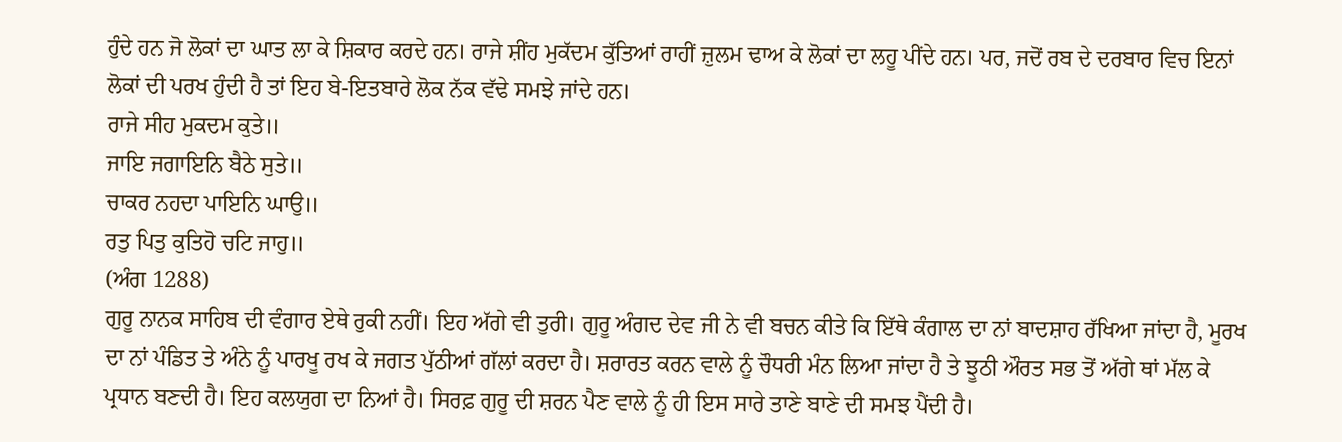ਹੁੰਦੇ ਹਨ ਜੋ ਲੋਕਾਂ ਦਾ ਘਾਤ ਲਾ ਕੇ ਸ਼ਿਕਾਰ ਕਰਦੇ ਹਨ। ਰਾਜੇ ਸ਼ੀਂਹ ਮੁਕੱਦਮ ਕੁੱਤਿਆਂ ਰਾਹੀਂ ਜ਼ੁਲਮ ਢਾਅ ਕੇ ਲੋਕਾਂ ਦਾ ਲਹੂ ਪੀਂਦੇ ਹਨ। ਪਰ, ਜਦੋਂ ਰਬ ਦੇ ਦਰਬਾਰ ਵਿਚ ਇਨਾਂ ਲੋਕਾਂ ਦੀ ਪਰਖ ਹੁੰਦੀ ਹੈ ਤਾਂ ਇਹ ਬੇ-ਇਤਬਾਰੇ ਲੋਕ ਨੱਕ ਵੱਢੇ ਸਮਝੇ ਜਾਂਦੇ ਹਨ।
ਰਾਜੇ ਸੀਹ ਮੁਕਦਮ ਕੁਤੇ॥
ਜਾਇ ਜਗਾਇਨਿ ਬੈਠੇ ਸੁਤੇ॥
ਚਾਕਰ ਨਹਦਾ ਪਾਇਨਿ ਘਾਉ॥
ਰਤੁ ਪਿਤੁ ਕੁਤਿਹੋ ਚਟਿ ਜਾਹੁ॥
(ਅੰਗ 1288)
ਗੁਰੂ ਨਾਨਕ ਸਾਹਿਬ ਦੀ ਵੰਗਾਰ ਏਥੇ ਰੁਕੀ ਨਹੀਂ। ਇਹ ਅੱਗੇ ਵੀ ਤੁਰੀ। ਗੁਰੂ ਅੰਗਦ ਦੇਵ ਜੀ ਨੇ ਵੀ ਬਚਨ ਕੀਤੇ ਕਿ ਇੱਥੇ ਕੰਗਾਲ ਦਾ ਨਾਂ ਬਾਦਸ਼ਾਹ ਰੱਖਿਆ ਜਾਂਦਾ ਹੈ, ਮੂਰਖ ਦਾ ਨਾਂ ਪੰਡਿਤ ਤੇ ਅੰਨੇ ਨੂੰ ਪਾਰਖੂ ਰਖ ਕੇ ਜਗਤ ਪੁੱਠੀਆਂ ਗੱਲਾਂ ਕਰਦਾ ਹੈ। ਸ਼ਰਾਰਤ ਕਰਨ ਵਾਲੇ ਨੂੰ ਚੌਧਰੀ ਮੰਨ ਲਿਆ ਜਾਂਦਾ ਹੈ ਤੇ ਝੂਠੀ ਔਰਤ ਸਭ ਤੋਂ ਅੱਗੇ ਥਾਂ ਮੱਲ ਕੇ ਪ੍ਰਧਾਨ ਬਣਦੀ ਹੈ। ਇਹ ਕਲਯੁਗ ਦਾ ਨਿਆਂ ਹੈ। ਸਿਰਫ਼ ਗੁਰੂ ਦੀ ਸ਼ਰਨ ਪੈਣ ਵਾਲੇ ਨੂੰ ਹੀ ਇਸ ਸਾਰੇ ਤਾਣੇ ਬਾਣੇ ਦੀ ਸਮਝ ਪੈਂਦੀ ਹੈ।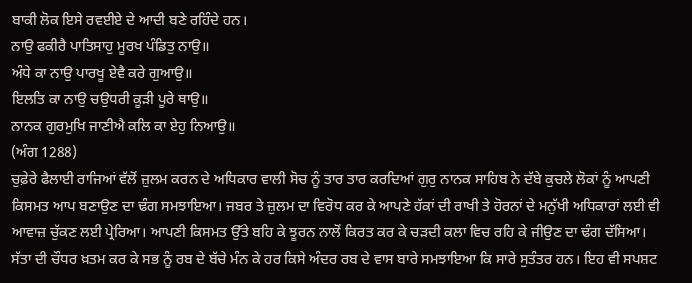ਬਾਕੀ ਲੋਕ ਇਸੇ ਰਵਈਏ ਦੇ ਆਦੀ ਬਣੇ ਰਹਿੰਦੇ ਹਨ।
ਨਾਉ ਫਕੀਰੈ ਪਾਤਿਸਾਹੁ ਮੂਰਖ ਪੰਡਿਤੁ ਨਾਉ॥
ਅੰਧੇ ਕਾ ਨਾਉ ਪਾਰਖੂ ਏਵੈ ਕਰੇ ਗੁਆਉ॥
ਇਲਤਿ ਕਾ ਨਾਉ ਚਉਧਰੀ ਕੂੜੀ ਪੂਰੇ ਥਾਉ॥
ਨਾਨਕ ਗੁਰਮੁਖਿ ਜਾਣੀਐ ਕਲਿ ਕਾ ਏਹੁ ਨਿਆਉ॥
(ਅੰਗ 1288)
ਚੁਫ਼ੇਰੇ ਫੈਲਾਈ ਰਾਜਿਆਂ ਵੱਲੋਂ ਜ਼ੁਲਮ ਕਰਨ ਦੇ ਅਧਿਕਾਰ ਵਾਲੀ ਸੋਚ ਨੂੰ ਤਾਰ ਤਾਰ ਕਰਦਿਆਂ ਗੁਰੁ ਨਾਨਕ ਸਾਹਿਬ ਨੇ ਦੱਬੇ ਕੁਚਲੇ ਲੋਕਾਂ ਨੂੰ ਆਪਣੀ ਕਿਸਮਤ ਆਪ ਬਣਾਉਣ ਦਾ ਢੰਗ ਸਮਝਾਇਆ। ਜਬਰ ਤੇ ਜ਼ੁਲਮ ਦਾ ਵਿਰੋਧ ਕਰ ਕੇ ਆਪਣੇ ਹੱਕਾਂ ਦੀ ਰਾਖੀ ਤੇ ਹੋਰਨਾਂ ਦੇ ਮਨੁੱਖੀ ਅਧਿਕਾਰਾਂ ਲਈ ਵੀ ਆਵਾਜ਼ ਚੁੱਕਣ ਲਈ ਪ੍ਰੇਰਿਆ। ਆਪਣੀ ਕਿਸਮਤ ਉੱਤੇ ਬਹਿ ਕੇ ਝੂਰਨ ਨਾਲੋਂ ਕਿਰਤ ਕਰ ਕੇ ਚੜਦੀ ਕਲਾ ਵਿਚ ਰਹਿ ਕੇ ਜੀਉਣ ਦਾ ਢੰਗ ਦੱਸਿਆ।
ਸੱਤਾ ਦੀ ਚੌਧਰ ਖ਼ਤਮ ਕਰ ਕੇ ਸਭ ਨੂੰ ਰਬ ਦੇ ਬੱਚੇ ਮੰਨ ਕੇ ਹਰ ਕਿਸੇ ਅੰਦਰ ਰਬ ਦੇ ਵਾਸ ਬਾਰੇ ਸਮਝਾਇਆ ਕਿ ਸਾਰੇ ਸੁਤੰਤਰ ਹਨ। ਇਹ ਵੀ ਸਪਸ਼ਟ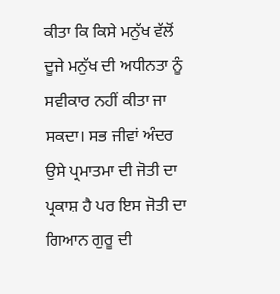ਕੀਤਾ ਕਿ ਕਿਸੇ ਮਨੁੱਖ ਵੱਲੋਂ ਦੂਜੇ ਮਨੁੱਖ ਦੀ ਅਧੀਨਤਾ ਨੂੰ ਸਵੀਕਾਰ ਨਹੀਂ ਕੀਤਾ ਜਾ ਸਕਦਾ। ਸਭ ਜੀਵਾਂ ਅੰਦਰ ਉਸੇ ਪ੍ਰਮਾਤਮਾ ਦੀ ਜੋਤੀ ਦਾ ਪ੍ਰਕਾਸ਼ ਹੈ ਪਰ ਇਸ ਜੋਤੀ ਦਾ ਗਿਆਨ ਗੁਰੂ ਦੀ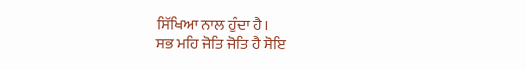ਸਿੱਖਿਆ ਨਾਲ ਹੁੰਦਾ ਹੈ।
ਸਭ ਮਹਿ ਜੋਤਿ ਜੋਤਿ ਹੈ ਸੋਇ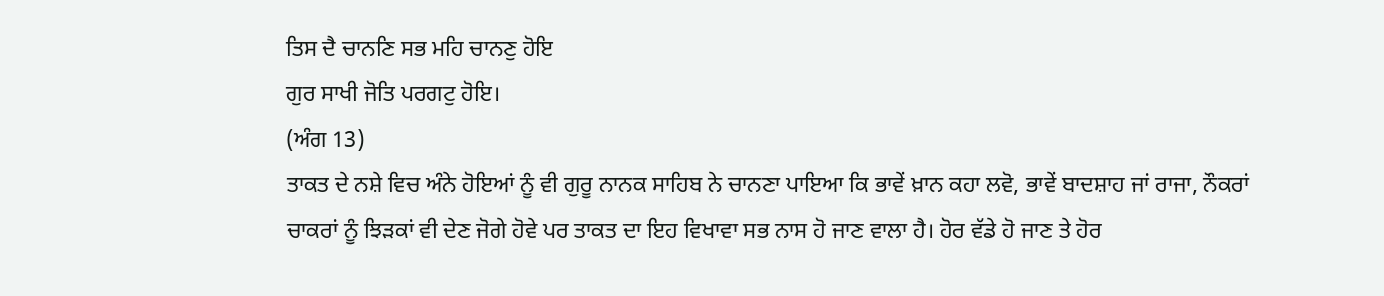ਤਿਸ ਦੈ ਚਾਨਣਿ ਸਭ ਮਹਿ ਚਾਨਣੁ ਹੋਇ
ਗੁਰ ਸਾਖੀ ਜੋਤਿ ਪਰਗਟੁ ਹੋਇ।
(ਅੰਗ 13)
ਤਾਕਤ ਦੇ ਨਸ਼ੇ ਵਿਚ ਅੰਨੇ ਹੋਇਆਂ ਨੂੰ ਵੀ ਗੁਰੂ ਨਾਨਕ ਸਾਹਿਬ ਨੇ ਚਾਨਣਾ ਪਾਇਆ ਕਿ ਭਾਵੇਂ ਖ਼ਾਨ ਕਹਾ ਲਵੋ, ਭਾਵੇਂ ਬਾਦਸ਼ਾਹ ਜਾਂ ਰਾਜਾ, ਨੌਕਰਾਂ ਚਾਕਰਾਂ ਨੂੰ ਝਿੜਕਾਂ ਵੀ ਦੇਣ ਜੋਗੇ ਹੋਵੇ ਪਰ ਤਾਕਤ ਦਾ ਇਹ ਵਿਖਾਵਾ ਸਭ ਨਾਸ ਹੋ ਜਾਣ ਵਾਲਾ ਹੈ। ਹੋਰ ਵੱਡੇ ਹੋ ਜਾਣ ਤੇ ਹੋਰ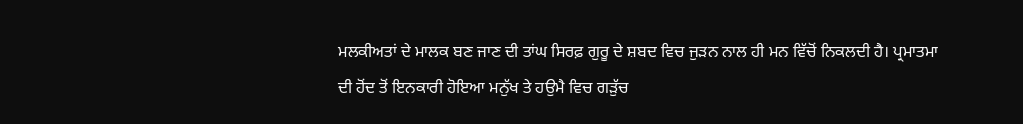ਮਲਕੀਅਤਾਂ ਦੇ ਮਾਲਕ ਬਣ ਜਾਣ ਦੀ ਤਾਂਘ ਸਿਰਫ਼ ਗੁਰੂ ਦੇ ਸ਼ਬਦ ਵਿਚ ਜੁੜਨ ਨਾਲ ਹੀ ਮਨ ਵਿੱਚੋਂ ਨਿਕਲਦੀ ਹੈ। ਪ੍ਰਮਾਤਮਾ ਦੀ ਹੋਂਦ ਤੋਂ ਇਨਕਾਰੀ ਹੋਇਆ ਮਨੁੱਖ ਤੇ ਹਉਮੈ ਵਿਚ ਗੜੁੱਚ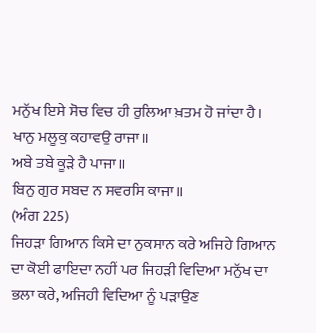ਮਨੁੱਖ ਇਸੇ ਸੋਚ ਵਿਚ ਹੀ ਰੁਲਿਆ ਖ਼ਤਮ ਹੋ ਜਾਂਦਾ ਹੈ।
ਖਾਨੁ ਮਲੂਕੁ ਕਹਾਵਉ ਰਾਜਾ॥
ਅਬੇ ਤਬੇ ਕੂੜੇ ਹੈ ਪਾਜਾ॥
ਬਿਨੁ ਗੁਰ ਸਬਦ ਨ ਸਵਰਸਿ ਕਾਜਾ॥
(ਅੰਗ 225)
ਜਿਹੜਾ ਗਿਆਨ ਕਿਸੇ ਦਾ ਨੁਕਸਾਨ ਕਰੇ ਅਜਿਹੇ ਗਿਆਨ ਦਾ ਕੋਈ ਫਾਇਦਾ ਨਹੀਂ ਪਰ ਜਿਹੜੀ ਵਿਦਿਆ ਮਨੁੱਖ ਦਾ ਭਲਾ ਕਰੇ, ਅਜਿਹੀ ਵਿਦਿਆ ਨੂੰ ਪੜਾਉਣ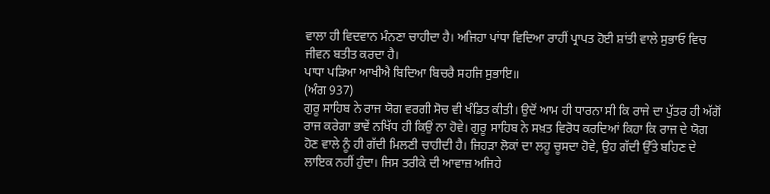ਵਾਲਾ ਹੀ ਵਿਦਵਾਨ ਮੰਨਣਾ ਚਾਹੀਦਾ ਹੈ। ਅਜਿਹਾ ਪਾਂਧਾ ਵਿਦਿਆ ਰਾਹੀਂ ਪ੍ਰਾਪਤ ਹੋਈ ਸ਼ਾਂਤੀ ਵਾਲੇ ਸੁਭਾਓ ਵਿਚ ਜੀਵਨ ਬਤੀਤ ਕਰਦਾ ਹੈ।
ਪਾਧਾ ਪੜਿਆ ਆਖੀਐ ਬਿਦਿਆ ਬਿਚਰੈ ਸਹਜਿ ਸੁਭਾਇ॥
(ਅੰਗ 937)
ਗੁਰੂ ਸਾਹਿਬ ਨੇ ਰਾਜ ਯੋਗ ਵਰਗੀ ਸੋਚ ਵੀ ਖੰਡਿਤ ਕੀਤੀ। ਉਦੋਂ ਆਮ ਹੀ ਧਾਰਨਾ ਸੀ ਕਿ ਰਾਜੇ ਦਾ ਪੁੱਤਰ ਹੀ ਅੱਗੋਂ ਰਾਜ ਕਰੇਗਾ ਭਾਵੇਂ ਨਖਿੱਧ ਹੀ ਕਿਉਂ ਨਾ ਹੋਵੇ। ਗੁਰੂ ਸਾਹਿਬ ਨੇ ਸਖ਼ਤ ਵਿਰੋਧ ਕਰਦਿਆਂ ਕਿਹਾ ਕਿ ਰਾਜ ਦੇ ਯੋਗ ਹੋਣ ਵਾਲੇ ਨੂੰ ਹੀ ਗੱਦੀ ਮਿਲਣੀ ਚਾਹੀਦੀ ਹੈ। ਜਿਹੜਾ ਲੋਕਾਂ ਦਾ ਲਹੂ ਚੂਸਦਾ ਹੋਵੇ, ਉਹ ਗੱਦੀ ਉੱਤੇ ਬਹਿਣ ਦੇ ਲਾਇਕ ਨਹੀਂ ਹੁੰਦਾ। ਜਿਸ ਤਰੀਕੇ ਦੀ ਆਵਾਜ਼ ਅਜਿਹੇ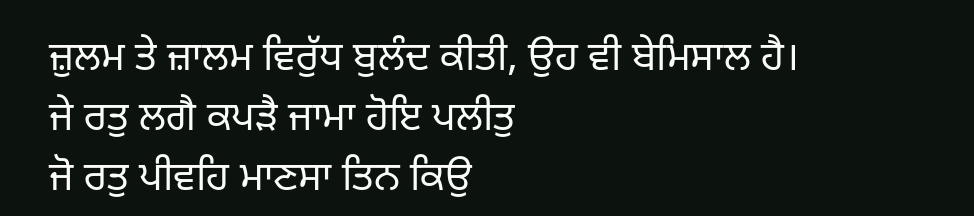ਜ਼ੁਲਮ ਤੇ ਜ਼ਾਲਮ ਵਿਰੁੱਧ ਬੁਲੰਦ ਕੀਤੀ, ਉਹ ਵੀ ਬੇਮਿਸਾਲ ਹੈ।
ਜੇ ਰਤੁ ਲਗੈ ਕਪੜੈ ਜਾਮਾ ਹੋਇ ਪਲੀਤੁ
ਜੋ ਰਤੁ ਪੀਵਹਿ ਮਾਣਸਾ ਤਿਨ ਕਿਉ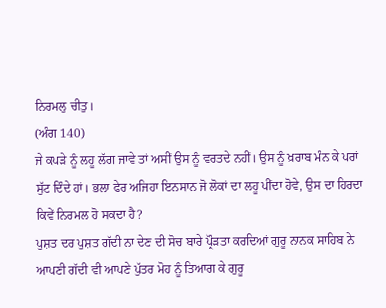ਨਿਰਮਲੁ ਚੀਤੁ।
(ਅੰਗ 140)
ਜੇ ਕਪੜੇ ਨੂੰ ਲਹੂ ਲੱਗ ਜਾਵੇ ਤਾਂ ਅਸੀਂ ਉਸ ਨੂੰ ਵਰਤਦੇ ਨਹੀਂ। ਉਸ ਨੂੰ ਖ਼ਰਾਬ ਮੰਨ ਕੇ ਪਰਾਂ ਸੁੱਟ ਦਿੰਦੇ ਹਾਂ। ਭਲਾ ਫੇਰ ਅਜਿਹਾ ਇਨਸਾਨ ਜੋ ਲੋਕਾਂ ਦਾ ਲਹੂ ਪੀਂਦਾ ਹੋਵੇ, ਉਸ ਦਾ ਹਿਰਦਾ ਕਿਵੇਂ ਨਿਰਮਲ ਹੋ ਸਕਦਾ ਹੈ?
ਪੁਸ਼ਤ ਦਰ ਪੁਸ਼ਤ ਗੱਦੀ ਨਾ ਦੇਣ ਦੀ ਸੋਚ ਬਾਰੇ ਪ੍ਰੌੜਤਾ ਕਰਦਿਆਂ ਗੁਰੂ ਨਾਨਕ ਸਾਹਿਬ ਨੇ ਆਪਣੀ ਗੱਦੀ ਵੀ ਆਪਣੇ ਪੁੱਤਰ ਮੋਹ ਨੂੰ ਤਿਆਗ ਕੇ ਗੁਰੂ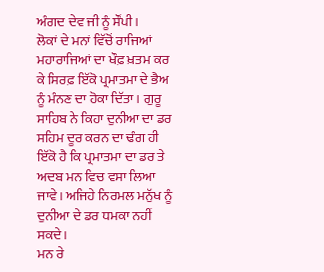ਅੰਗਦ ਦੇਵ ਜੀ ਨੂੰ ਸੌਂਪੀ।
ਲੋਕਾਂ ਦੇ ਮਨਾਂ ਵਿੱਚੋਂ ਰਾਜਿਆਂ ਮਹਾਰਾਜਿਆਂ ਦਾ ਖੌਫ਼ ਖ਼ਤਮ ਕਰ ਕੇ ਸਿਰਫ਼ ਇੱਕੋ ਪ੍ਰਮਾਤਮਾ ਦੇ ਭੈਅ ਨੂੰ ਮੰਨਣ ਦਾ ਹੋਕਾ ਦਿੱਤਾ। ਗੁਰੂ ਸਾਹਿਬ ਨੇ ਕਿਹਾ ਦੁਨੀਆ ਦਾ ਡਰ ਸਹਿਮ ਦੂਰ ਕਰਨ ਦਾ ਢੰਗ ਹੀ ਇੱਕੋ ਹੈ ਕਿ ਪ੍ਰਮਾਤਮਾ ਦਾ ਡਰ ਤੇ ਅਦਬ ਮਨ ਵਿਚ ਵਸਾ ਲਿਆ ਜਾਵੇ। ਅਜਿਹੇ ਨਿਰਮਲ ਮਨੁੱਖ ਨੂੰ ਦੁਨੀਆ ਦੇ ਡਰ ਧਮਕਾ ਨਹੀਂ ਸਕਦੇ।
ਮਨ ਰੇ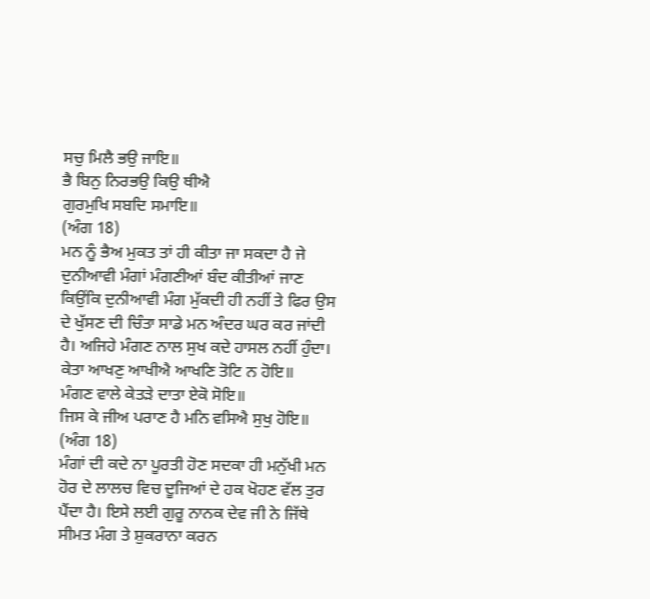ਸਚੁ ਮਿਲੈ ਭਉ ਜਾਇ॥
ਭੈ ਬਿਨੁ ਨਿਰਭਉ ਕਿਉ ਥੀਐ
ਗੁਰਮੁਖਿ ਸਬਦਿ ਸਮਾਇ॥
(ਅੰਗ 18)
ਮਨ ਨੂੰ ਭੈਅ ਮੁਕਤ ਤਾਂ ਹੀ ਕੀਤਾ ਜਾ ਸਕਦਾ ਹੈ ਜੇ ਦੁਨੀਆਵੀ ਮੰਗਾਂ ਮੰਗਣੀਆਂ ਬੰਦ ਕੀਤੀਆਂ ਜਾਣ ਕਿਉਂਕਿ ਦੁਨੀਆਵੀ ਮੰਗ ਮੁੱਕਦੀ ਹੀ ਨਹੀਂ ਤੇ ਫਿਰ ਉਸ ਦੇ ਖੁੱਸਣ ਦੀ ਚਿੰਤਾ ਸਾਡੇ ਮਨ ਅੰਦਰ ਘਰ ਕਰ ਜਾਂਦੀ ਹੈ। ਅਜਿਹੇ ਮੰਗਣ ਨਾਲ ਸੁਖ ਕਦੇ ਹਾਸਲ ਨਹੀਂ ਹੁੰਦਾ।
ਕੇਤਾ ਆਖਣੁ ਆਖੀਐ ਆਖਣਿ ਤੋਟਿ ਨ ਹੋਇ॥
ਮੰਗਣ ਵਾਲੇ ਕੇਤੜੇ ਦਾਤਾ ਏਕੋ ਸੋਇ॥
ਜਿਸ ਕੇ ਜੀਅ ਪਰਾਣ ਹੈ ਮਨਿ ਵਸਿਐ ਸੁਖੁ ਹੋਇ॥
(ਅੰਗ 18)
ਮੰਗਾਂ ਦੀ ਕਦੇ ਨਾ ਪੂਰਤੀ ਹੋਣ ਸਦਕਾ ਹੀ ਮਨੁੱਖੀ ਮਨ ਹੋਰ ਦੇ ਲਾਲਚ ਵਿਚ ਦੂਜਿਆਂ ਦੇ ਹਕ ਖੋਹਣ ਵੱਲ ਤੁਰ ਪੈਂਦਾ ਹੈ। ਇਸੇ ਲਈ ਗੁਰੂ ਨਾਨਕ ਦੇਵ ਜੀ ਨੇ ਜਿੱਥੇ ਸੀਮਤ ਮੰਗ ਤੇ ਸ਼ੁਕਰਾਨਾ ਕਰਨ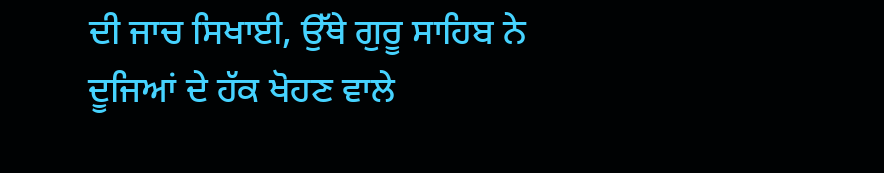ਦੀ ਜਾਚ ਸਿਖਾਈ, ਉੱਥੇ ਗੁਰੂ ਸਾਹਿਬ ਨੇ ਦੂਜਿਆਂ ਦੇ ਹੱਕ ਖੋਹਣ ਵਾਲੇ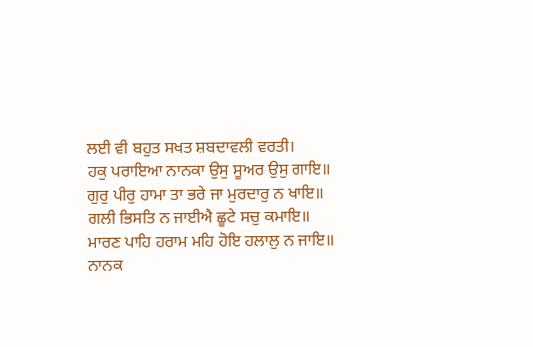ਲਈ ਵੀ ਬਹੁਤ ਸਖਤ ਸ਼ਬਦਾਵਲੀ ਵਰਤੀ।
ਹਕੁ ਪਰਾਇਆ ਨਾਨਕਾ ਉਸੁ ਸੂਅਰ ਉਸੁ ਗਾਇ॥
ਗੁਰੁ ਪੀਰੁ ਹਾਮਾ ਤਾ ਭਰੇ ਜਾ ਮੁਰਦਾਰੁ ਨ ਖਾਇ॥
ਗਲੀ ਭਿਸਤਿ ਨ ਜਾਈਐ ਛੂਟੇ ਸਚੁ ਕਮਾਇ॥
ਮਾਰਣ ਪਾਹਿ ਹਰਾਮ ਮਹਿ ਹੋਇ ਹਲਾਲੁ ਨ ਜਾਇ॥
ਨਾਨਕ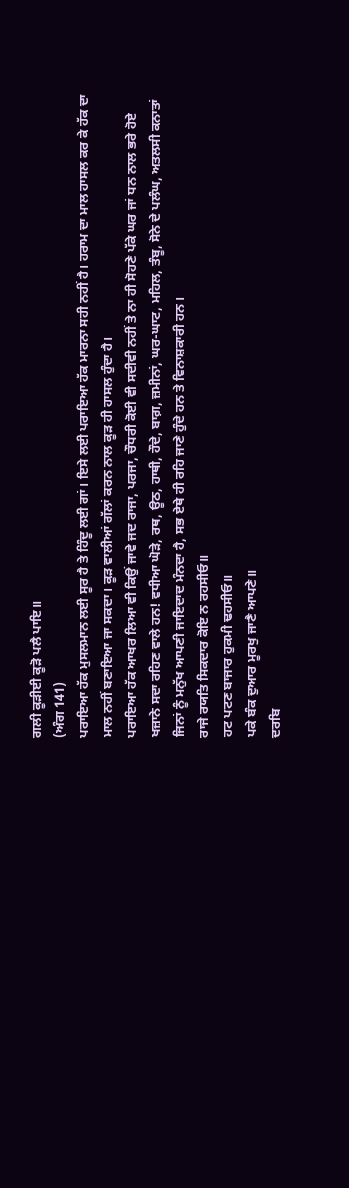ਗਲੀ ਕੂੜੀਈ ਕੂੜੋ ਪਲੈ ਪਾਇ॥
(ਅੰਗ 141)
ਪਰਾਇਆ ਹੱਕ ਮੁਸਲਮਾਨ ਲਈ ਸੂਰ ਹੈ ਤੇ ਹਿੰਦੂ ਲਈ ਗਾਂ। ਇਸੇ ਲਈ ਪਰਾਇਆ ਹੱਕ ਮਾਰਨਾ ਸਹੀ ਨਹੀਂ ਹੈ। ਹਰਾਮ ਦਾ ਮਾਲ ਹਾਸਲ ਕਰ ਕੇ ਹੱਕ ਦਾ ਮਾਲ ਨਹੀਂ ਬਣਾਇਆ ਜਾ ਸਕਦਾ। ਕੂੜ ਵਾਲੀਆਂ ਗੱਲਾਂ ਕਰਨ ਨਾਲ ਕੂੜ ਹੀ ਹਾਸਲ ਹੁੰਦਾ ਹੈ।
ਪਰਾਇਆ ਹੱਕ ਆਖਰ ਲਿਆ ਵੀ ਕਿਉਂ ਜਾਵੇ ਜਦ ਰਾਜਾ, ਪਰਜਾ, ਚੌਧਰੀ ਕੋਈ ਵੀ ਸਦੀਵੀ ਨਹੀਂ ਤੇ ਨਾ ਹੀ ਸੋਹਣੇ ਪੱਕੇ ਘਰ ਜਾਂ ਧਨ ਨਾਲ ਭਰੇ ਹੋਏ ਖਜ਼ਾਨੇ ਸਦਾ ਰਹਿਣ ਵਾਲੇ ਹਨ! ਵਧੀਆ ਘੋੜੇ, ਰਥ, ਊਠ, ਹਾਥੀ, ਹੌਦੇ, ਬਾਗ਼, ਜ਼ਮੀਨਾਂ, ਘਰ-ਘਾਟ, ਮਹਿਲ, ਤੰਬੂ, ਸੋਨੇ ਦੇ ਪਲੰਘ, ਅਤਲਸੀ ਕਨਾਤਾਂ ਜਿਨਾਂ ਨੂੰ ਮਨੁੱਖ ਆਪਣੀ ਜਾਇਦਾਦ ਮੰਨਦਾ ਹੈ, ਸਭ ਏਥੇ ਹੀ ਰਹਿ ਜਾਣੇ ਹੁੰਦੇ ਹਨ ਤੇ ਵਿਨਾਸ਼ਕਾਰੀ ਹਨ।
ਰਾਜੇ ਰਯਤਿ ਸਿਕਦਾਰ ਕੋਇ ਨ ਰਹਸੀਓ॥
ਹਟ ਪਟਣ ਬਾਜਾਰ ਹੁਕਮੀ ਢਹਸੀਓ॥
ਪਕੇ ਬੰਕ ਦੁਆਰ ਮੂਰਖੁ ਜਾਣੈ ਆਪਣੇ॥
ਦਰਬਿ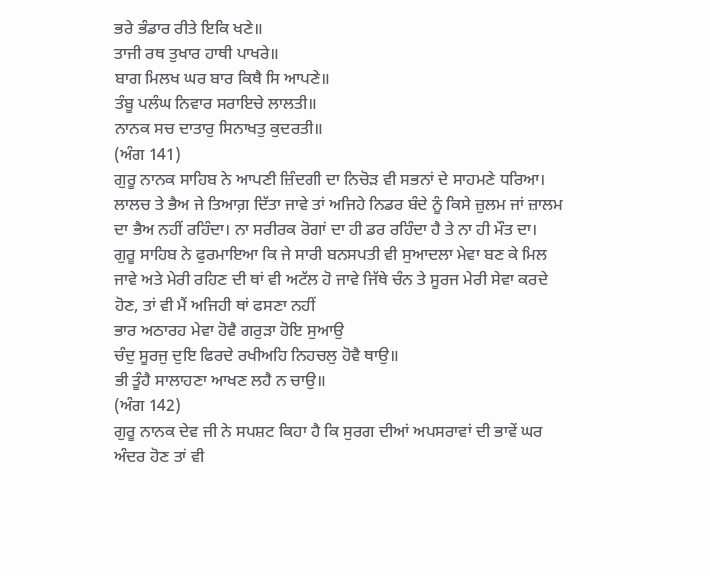ਭਰੇ ਭੰਡਾਰ ਰੀਤੇ ਇਕਿ ਖਣੇ॥
ਤਾਜੀ ਰਥ ਤੁਖਾਰ ਹਾਥੀ ਪਾਖਰੇ॥
ਬਾਗ ਮਿਲਖ ਘਰ ਬਾਰ ਕਿਥੈ ਸਿ ਆਪਣੇ॥
ਤੰਬੂ ਪਲੰਘ ਨਿਵਾਰ ਸਰਾਇਚੇ ਲਾਲਤੀ॥
ਨਾਨਕ ਸਚ ਦਾਤਾਰੁ ਸਿਨਾਖਤੁ ਕੁਦਰਤੀ॥
(ਅੰਗ 141)
ਗੁਰੂ ਨਾਨਕ ਸਾਹਿਬ ਨੇ ਆਪਣੀ ਜ਼ਿੰਦਗੀ ਦਾ ਨਿਚੋੜ ਵੀ ਸਭਨਾਂ ਦੇ ਸਾਹਮਣੇ ਧਰਿਆ। ਲਾਲਚ ਤੇ ਭੈਅ ਜੇ ਤਿਆਗ਼ ਦਿੱਤਾ ਜਾਵੇ ਤਾਂ ਅਜਿਹੇ ਨਿਡਰ ਬੰਦੇ ਨੂੰ ਕਿਸੇ ਜ਼ੁਲਮ ਜਾਂ ਜ਼ਾਲਮ ਦਾ ਭੈਅ ਨਹੀਂ ਰਹਿੰਦਾ। ਨਾ ਸਰੀਰਕ ਰੋਗਾਂ ਦਾ ਹੀ ਡਰ ਰਹਿੰਦਾ ਹੈ ਤੇ ਨਾ ਹੀ ਮੌਤ ਦਾ।
ਗੁਰੂ ਸਾਹਿਬ ਨੇ ਫੁਰਮਾਇਆ ਕਿ ਜੇ ਸਾਰੀ ਬਨਸਪਤੀ ਵੀ ਸੁਆਦਲਾ ਮੇਵਾ ਬਣ ਕੇ ਮਿਲ ਜਾਵੇ ਅਤੇ ਮੇਰੀ ਰਹਿਣ ਦੀ ਥਾਂ ਵੀ ਅਟੱਲ ਹੋ ਜਾਵੇ ਜਿੱਥੇ ਚੰਨ ਤੇ ਸੂਰਜ ਮੇਰੀ ਸੇਵਾ ਕਰਦੇ ਹੋਣ, ਤਾਂ ਵੀ ਮੈਂ ਅਜਿਹੀ ਥਾਂ ਫਸਣਾ ਨਹੀਂ
ਭਾਰ ਅਠਾਰਹ ਮੇਵਾ ਹੋਵੈ ਗਰੁੜਾ ਹੋਇ ਸੁਆਉ
ਚੰਦੁ ਸੂਰਜੁ ਦੁਇ ਫਿਰਦੇ ਰਖੀਅਹਿ ਨਿਹਚਲੁ ਹੋਵੈ ਥਾਉ॥
ਭੀ ਤੂੰਹੈ ਸਾਲਾਹਣਾ ਆਖਣ ਲਹੈ ਨ ਚਾਉ॥
(ਅੰਗ 142)
ਗੁਰੂ ਨਾਨਕ ਦੇਵ ਜੀ ਨੇ ਸਪਸ਼ਟ ਕਿਹਾ ਹੈ ਕਿ ਸੁਰਗ ਦੀਆਂ ਅਪਸਰਾਵਾਂ ਦੀ ਭਾਵੇਂ ਘਰ ਅੰਦਰ ਹੋਣ ਤਾਂ ਵੀ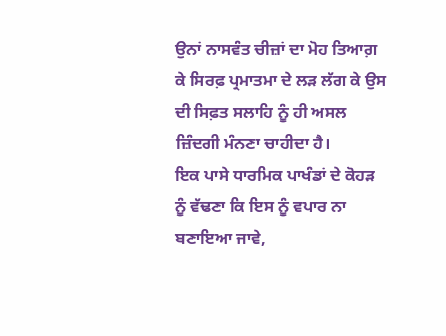ਉਨਾਂ ਨਾਸਵੰਤ ਚੀਜ਼ਾਂ ਦਾ ਮੋਹ ਤਿਆਗ਼ ਕੇ ਸਿਰਫ਼ ਪ੍ਰਮਾਤਮਾ ਦੇ ਲੜ ਲੱਗ ਕੇ ਉਸ ਦੀ ਸਿਫ਼ਤ ਸਲਾਹਿ ਨੂੰ ਹੀ ਅਸਲ ਜ਼ਿੰਦਗੀ ਮੰਨਣਾ ਚਾਹੀਦਾ ਹੈ।
ਇਕ ਪਾਸੇ ਧਾਰਮਿਕ ਪਾਖੰਡਾਂ ਦੇ ਕੋਹੜ ਨੂੰ ਵੱਢਣਾ ਕਿ ਇਸ ਨੂੰ ਵਪਾਰ ਨਾ ਬਣਾਇਆ ਜਾਵੇ,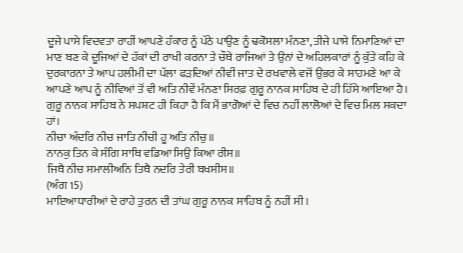ਦੂਜੇ ਪਾਸੇ ਵਿਦਵਤਾ ਰਾਹੀਂ ਆਪਣੇ ਹੰਕਾਰ ਨੂੰ ਪੱਠੇ ਪਾਉਣ ਨੂੰ ਢਕੋਸਲਾ ਮੰਨਣਾ, ਤੀਜੇ ਪਾਸੇ ਨਿਮਾਣਿਆਂ ਦਾ ਮਾਣ ਬਣ ਕੇ ਦੂਜਿਆਂ ਦੇ ਹੱਕਾਂ ਦੀ ਰਾਖੀ ਕਰਨਾ ਤੇ ਚੌਥੇ ਰਾਜਿਆਂ ਤੇ ਉਨਾਂ ਦੇ ਅਹਿਲਕਾਰਾਂ ਨੂੰ ਕੁੱਤੇ ਕਹਿ ਕੇ ਦੁਰਕਾਰਨਾ ਤੇ ਆਪ ਹਲੀਮੀ ਦਾ ਪੱਲਾ ਫੜਦਿਆਂ ਨੀਵੀਂ ਜਾਤ ਦੇ ਰਖਵਾਲੇ ਵਜੋਂ ਉਭਰ ਕੇ ਸਾਹਮਣੇ ਆ ਕੇ ਆਪਣੇ ਆਪ ਨੂੰ ਨੀਵਿਆਂ ਤੋਂ ਵੀ ਅਤਿ ਨੀਵੇਂ ਮੰਨਣਾ ਸਿਰਫ਼ ਗੁਰੂ ਨਾਨਕ ਸਾਹਿਬ ਦੇ ਹੀ ਹਿੱਸੇ ਆਇਆ ਹੈ। ਗੁਰੂ ਨਾਨਕ ਸਾਹਿਬ ਨੇ ਸਪਸ਼ਟ ਹੀ ਕਿਹਾ ਹੈ ਕਿ ਮੈਂ ਭਾਗੋਆਂ ਦੇ ਵਿਚ ਨਹੀਂ ਲਾਲੋਆਂ ਦੇ ਵਿਚ ਮਿਲ ਸਕਦਾ ਹਾਂ।
ਨੀਚਾ ਅੰਦਰਿ ਨੀਚ ਜਾਤਿ ਨੀਚੀ ਹੂ ਅਤਿ ਨੀਚੁ॥
ਨਾਨਕੁ ਤਿਨ ਕੇ ਸੰਗਿ ਸਾਥਿ ਵਡਿਆ ਸਿਉ ਕਿਆ ਰੀਸ॥
ਜਿਥੈ ਨੀਚ ਸਮਾਲੀਅਨਿ ਤਿਥੈ ਨਦਰਿ ਤੇਰੀ ਬਖਸੀਸ॥
(ਅੰਗ 15)
ਮਾਇਆਧਾਰੀਆਂ ਦੇ ਰਾਹੇ ਤੁਰਨ ਦੀ ਤਾਂਘ ਗੁਰੂ ਨਾਨਕ ਸਾਹਿਬ ਨੂੰ ਨਹੀਂ ਸੀ।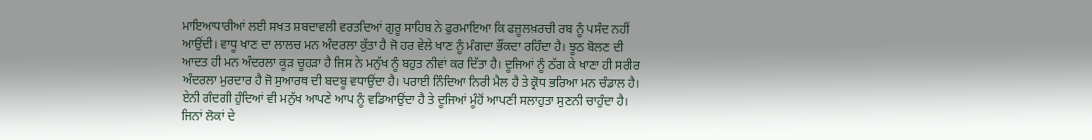ਮਾਇਆਧਾਰੀਆਂ ਲਈ ਸਖਤ ਸ਼ਬਦਾਵਲੀ ਵਰਤਦਿਆਂ ਗੁਰੂ ਸਾਹਿਬ ਨੇ ਫੁਰਮਾਇਆ ਕਿ ਫਜ਼ੂਲਖ਼ਰਚੀ ਰਬ ਨੂੰ ਪਸੰਦ ਨਹੀਂ ਆਉਂਦੀ। ਵਾਧੂ ਖਾਣ ਦਾ ਲਾਲਚ ਮਨ ਅੰਦਰਲਾ ਕੁੱਤਾ ਹੈ ਜੋ ਹਰ ਵੇਲੇ ਖਾਣ ਨੂੰ ਮੰਗਦਾ ਭੌਂਕਦਾ ਰਹਿੰਦਾ ਹੈ। ਝੂਠ ਬੋਲਣ ਦੀ ਆਦਤ ਹੀ ਮਨ ਅੰਦਰਲਾ ਕੂੜ ਚੂਹੜਾ ਹੈ ਜਿਸ ਨੇ ਮਨੁੱਖ ਨੂੰ ਬਹੁਤ ਨੀਵਾਂ ਕਰ ਦਿੱਤਾ ਹੈ। ਦੂਜਿਆਂ ਨੂੰ ਠੱਗ ਕੇ ਖਾਣਾ ਹੀ ਸਰੀਰ ਅੰਦਰਲਾ ਮੁਰਦਾਰ ਹੈ ਜੋ ਸੁਆਰਥ ਦੀ ਬਦਬੂ ਵਧਾਉਂਦਾ ਹੈ। ਪਰਾਈ ਨਿੰਦਿਆ ਨਿਰੀ ਮੈਲ ਹੈ ਤੇ ਕ੍ਰੋਧ ਭਰਿਆ ਮਨ ਚੰਡਾਲ ਹੈ। ਏਨੀ ਗੰਦਗੀ ਹੁੰਦਿਆਂ ਵੀ ਮਨੁੱਖ ਆਪਣੇ ਆਪ ਨੂੰ ਵਡਿਆਉਂਦਾ ਹੈ ਤੇ ਦੂਜਿਆਂ ਮੂੰਹੋਂ ਆਪਣੀ ਸਲਾਹੁਤਾ ਸੁਣਨੀ ਚਾਹੁੰਦਾ ਹੈ।
ਜਿਨਾਂ ਲੋਕਾਂ ਦੇ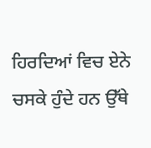ਹਿਰਦਿਆਂ ਵਿਚ ਏਨੇ ਚਸਕੇ ਹੁੰਦੇ ਹਨ ਉੱਥੇ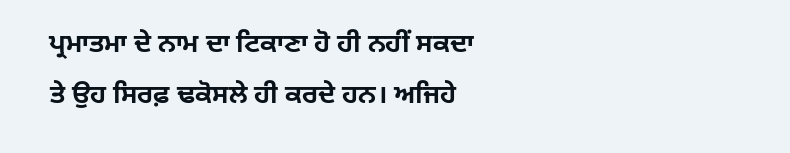ਪ੍ਰਮਾਤਮਾ ਦੇ ਨਾਮ ਦਾ ਟਿਕਾਣਾ ਹੋ ਹੀ ਨਹੀਂ ਸਕਦਾ ਤੇ ਉਹ ਸਿਰਫ਼ ਢਕੋਸਲੇ ਹੀ ਕਰਦੇ ਹਨ। ਅਜਿਹੇ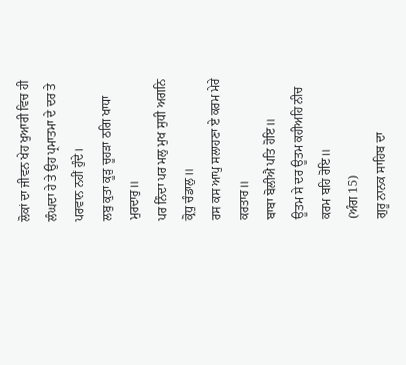ਲੋਕਾਂ ਦਾ ਜੀਵਨ ਖੇਹ ਖੁਆਰੀ ਵਿਚ ਹੀ ਲੰਘਦਾ ਹੇ ਤੇ ਉਹ ਪ੍ਰਮਾਤਮਾ ਦੇ ਦਰ ਤੇ ਪਰਵਾਨ ਨਹੀਂ ਹੁੰਦੇ।
ਲਬੁ ਕੁਤਾ ਕੂੜੁ ਚੂਹੜਾ ਠਗਿ ਖਾਧਾ ਮੁਰਦਾਰੁ॥
ਪਰ ਨਿੰਦਾ ਪਰ ਮਲੁ ਮੁਖ ਸੁਧੀ ਅਗਨਿ ਕ੍ਰੋਧੁ ਚੰਡਾਲੁ॥
ਰਸ ਕਸ ਆਪੁ ਸਲਾਹਣਾ ਏ ਕਰਮ ਮੇਰੇ ਕਰਤਾਰ॥
ਬਾਬਾ ਬੋਲੀਐ ਪਤਿ ਹੋਇ॥
ਊਤਮ ਸੇ ਦਰ ਊਤਮ ਕਹੀਅਹਿ ਨੀਚ ਕਰਮ ਬਹਿ ਰੋਇ॥
(ਅੰਗ 15)
ਗੁਰੂ ਨਾਨਕ ਸਾਹਿਬ ਦਾ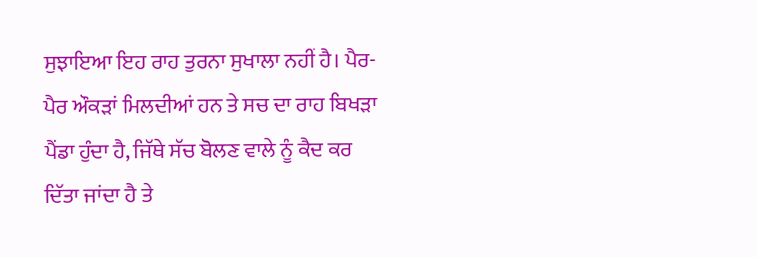ਸੁਝਾਇਆ ਇਹ ਰਾਹ ਤੁਰਨਾ ਸੁਖਾਲਾ ਨਹੀਂ ਹੈ। ਪੈਰ-ਪੈਰ ਔਕੜਾਂ ਮਿਲਦੀਆਂ ਹਨ ਤੇ ਸਚ ਦਾ ਰਾਹ ਬਿਖੜਾ ਪੈਂਡਾ ਹੁੰਦਾ ਹੈ, ਜਿੱਥੇ ਸੱਚ ਬੋਲਣ ਵਾਲੇ ਨੂੰ ਕੈਦ ਕਰ ਦਿੱਤਾ ਜਾਂਦਾ ਹੈ ਤੇ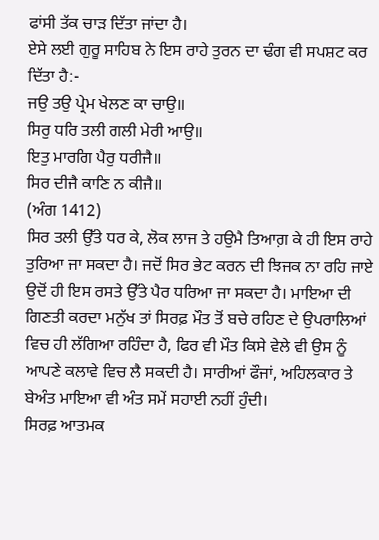ਫਾਂਸੀ ਤੱਕ ਚਾੜ ਦਿੱਤਾ ਜਾਂਦਾ ਹੈ।
ਏਸੇ ਲਈ ਗੁਰੂ ਸਾਹਿਬ ਨੇ ਇਸ ਰਾਹੇ ਤੁਰਨ ਦਾ ਢੰਗ ਵੀ ਸਪਸ਼ਟ ਕਰ ਦਿੱਤਾ ਹੈ:-
ਜਉ ਤਉ ਪ੍ਰੇਮ ਖੇਲਣ ਕਾ ਚਾਉ॥
ਸਿਰੁ ਧਰਿ ਤਲੀ ਗਲੀ ਮੇਰੀ ਆਉ॥
ਇਤੁ ਮਾਰਗਿ ਪੈਰੁ ਧਰੀਜੈ॥
ਸਿਰ ਦੀਜੈ ਕਾਣਿ ਨ ਕੀਜੈ॥
(ਅੰਗ 1412)
ਸਿਰ ਤਲੀ ਉੱਤੇ ਧਰ ਕੇ, ਲੋਕ ਲਾਜ ਤੇ ਹਉਮੈ ਤਿਆਗ਼ ਕੇ ਹੀ ਇਸ ਰਾਹੇ ਤੁਰਿਆ ਜਾ ਸਕਦਾ ਹੈ। ਜਦੋਂ ਸਿਰ ਭੇਟ ਕਰਨ ਦੀ ਝਿਜਕ ਨਾ ਰਹਿ ਜਾਏ ਉਦੋਂ ਹੀ ਇਸ ਰਸਤੇ ਉੱਤੇ ਪੈਰ ਧਰਿਆ ਜਾ ਸਕਦਾ ਹੈ। ਮਾਇਆ ਦੀ ਗਿਣਤੀ ਕਰਦਾ ਮਨੁੱਖ ਤਾਂ ਸਿਰਫ਼ ਮੌਤ ਤੋਂ ਬਚੇ ਰਹਿਣ ਦੇ ਉਪਰਾਲਿਆਂ ਵਿਚ ਹੀ ਲੱਗਿਆ ਰਹਿੰਦਾ ਹੈ, ਫਿਰ ਵੀ ਮੌਤ ਕਿਸੇ ਵੇਲੇ ਵੀ ਉਸ ਨੂੰ ਆਪਣੇ ਕਲਾਵੇ ਵਿਚ ਲੈ ਸਕਦੀ ਹੈ। ਸਾਰੀਆਂ ਫੌਜਾਂ, ਅਹਿਲਕਾਰ ਤੇ ਬੇਅੰਤ ਮਾਇਆ ਵੀ ਅੰਤ ਸਮੇਂ ਸਹਾਈ ਨਹੀਂ ਹੁੰਦੀ।
ਸਿਰਫ਼ ਆਤਮਕ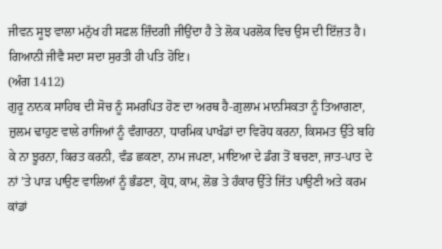ਜੀਵਨ ਸੂਝ ਵਾਲਾ ਮਨੁੱਖ ਹੀ ਸਫ਼ਲ ਜ਼ਿੰਦਗੀ ਜੀਉਂਦਾ ਹੈ ਤੇ ਲੋਕ ਪਰਲੋਕ ਵਿਚ ਉਸ ਦੀ ਇੱਜ਼ਤ ਹੈ।
ਗਿਆਨੀ ਜੀਵੈ ਸਦਾ ਸਦਾ ਸੁਰਤੀ ਹੀ ਪਤਿ ਹੋਇ।
(ਅੰਗ 1412)
ਗੁਰੂ ਨਾਨਕ ਸਾਹਿਬ ਦੀ ਸੋਚ ਨੂੰ ਸਮਰਪਿਤ ਹੋਣ ਦਾ ਅਰਥ ਹੈ-ਗ਼ੁਲਾਮ ਮਾਨਸਿਕਤਾ ਨੂੰ ਤਿਆਗਣਾ, ਜ਼ੁਲਮ ਢਾਹੁਣ ਵਾਲੇ ਰਾਜਿਆਂ ਨੂੰ ਵੰਗਾਰਨਾ, ਧਾਰਮਿਕ ਪਾਖੰਡਾਂ ਦਾ ਵਿਰੋਧ ਕਰਨਾ, ਕਿਸਮਤ ਉੱਤੇ ਬਹਿ ਕੇ ਨਾ ਝੂਰਨਾ, ਕਿਰਤ ਕਰਨੀ, ਵੰਡ ਛਕਣਾ, ਨਾਮ ਜਪਣਾ, ਮਾਇਆ ਦੇ ਡੰਗ ਤੋਂ ਬਚਣਾ, ਜਾਤ-ਪਾਤ ਦੇ ਨਾਂ ’ਤੇ ਪਾੜ ਪਾਉਣ ਵਾਲਿਆਂ ਨੂੰ ਭੰਡਣਾ, ਕ੍ਰੋਧ, ਕਾਮ, ਲੋਭ ਤੇ ਹੰਕਾਰ ਉੱਤੇ ਜਿੱਤ ਪਾਉਣੀ ਅਤੇ ਕਰਮ ਕਾਂਡਾਂ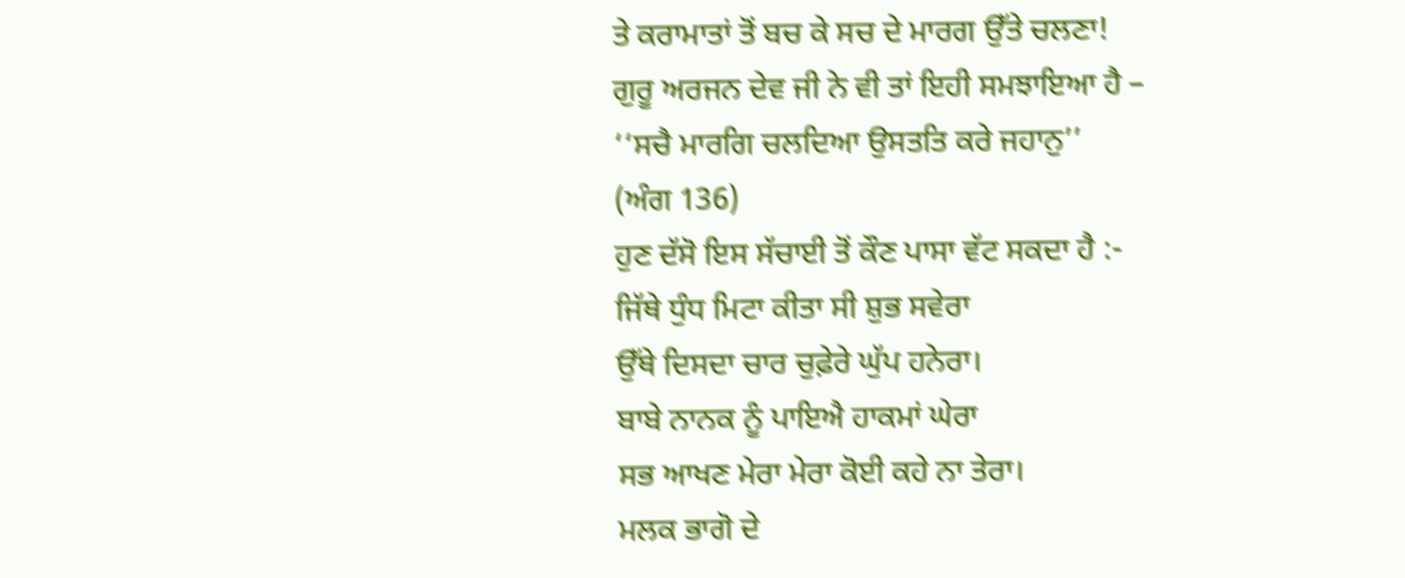ਤੇ ਕਰਾਮਾਤਾਂ ਤੋਂ ਬਚ ਕੇ ਸਚ ਦੇ ਮਾਰਗ ਉੱਤੇ ਚਲਣਾ!
ਗੁਰੂ ਅਰਜਨ ਦੇਵ ਜੀ ਨੇ ਵੀ ਤਾਂ ਇਹੀ ਸਮਝਾਇਆ ਹੈ –
‘‘ਸਚੈ ਮਾਰਗਿ ਚਲਦਿਆ ਉਸਤਤਿ ਕਰੇ ਜਹਾਨੁ’’
(ਅੰਗ 136)
ਹੁਣ ਦੱਸੋ ਇਸ ਸੱਚਾਈ ਤੋਂ ਕੌਣ ਪਾਸਾ ਵੱਟ ਸਕਦਾ ਹੈ :-
ਜਿੱਥੇ ਧੁੰਧ ਮਿਟਾ ਕੀਤਾ ਸੀ ਸ਼ੁਭ ਸਵੇਰਾ
ਉੱਥੇ ਦਿਸਦਾ ਚਾਰ ਚੁਫ਼ੇਰੇ ਘੁੱਪ ਹਨੇਰਾ।
ਬਾਬੇ ਨਾਨਕ ਨੂੰ ਪਾਇਐ ਹਾਕਮਾਂ ਘੇਰਾ
ਸਭ ਆਖਣ ਮੇਰਾ ਮੇਰਾ ਕੋਈ ਕਹੇ ਨਾ ਤੇਰਾ।
ਮਲਕ ਭਾਗੋ ਦੇ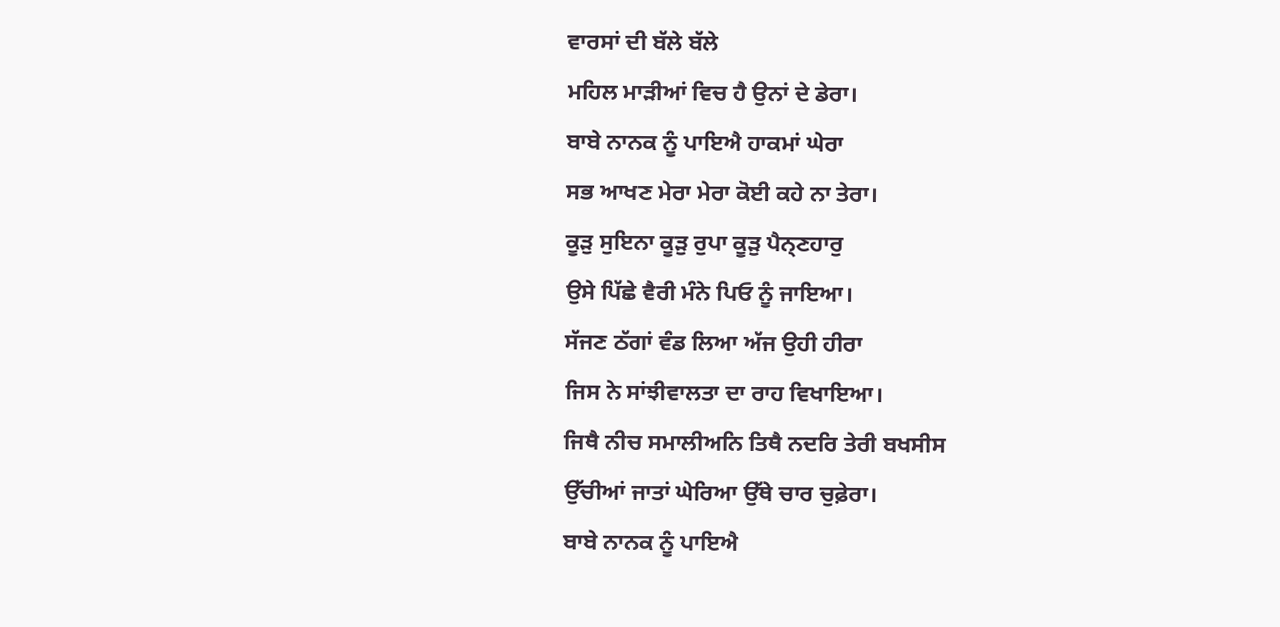ਵਾਰਸਾਂ ਦੀ ਬੱਲੇ ਬੱਲੇ
ਮਹਿਲ ਮਾੜੀਆਂ ਵਿਚ ਹੈ ਉਨਾਂ ਦੇ ਡੇਰਾ।
ਬਾਬੇ ਨਾਨਕ ਨੂੰ ਪਾਇਐ ਹਾਕਮਾਂ ਘੇਰਾ
ਸਭ ਆਖਣ ਮੇਰਾ ਮੇਰਾ ਕੋਈ ਕਹੇ ਨਾ ਤੇਰਾ।
ਕੂੜੁ ਸੁਇਨਾ ਕੂੜੁ ਰੁਪਾ ਕੂੜੁ ਪੈਨ੍ਣਹਾਰੁ
ਉਸੇ ਪਿੱਛੇ ਵੈਰੀ ਮੰਨੇ ਪਿਓ ਨੂੰ ਜਾਇਆ।
ਸੱਜਣ ਠੱਗਾਂ ਵੰਡ ਲਿਆ ਅੱਜ ਉਹੀ ਹੀਰਾ
ਜਿਸ ਨੇ ਸਾਂਝੀਵਾਲਤਾ ਦਾ ਰਾਹ ਵਿਖਾਇਆ।
ਜਿਥੈ ਨੀਚ ਸਮਾਲੀਅਨਿ ਤਿਥੈ ਨਦਰਿ ਤੇਰੀ ਬਖਸੀਸ
ਉੱਚੀਆਂ ਜਾਤਾਂ ਘੇਰਿਆ ਉੱਥੇ ਚਾਰ ਚੁਫ਼ੇਰਾ।
ਬਾਬੇ ਨਾਨਕ ਨੂੰ ਪਾਇਐ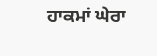ਹਾਕਮਾਂ ਘੇਰਾ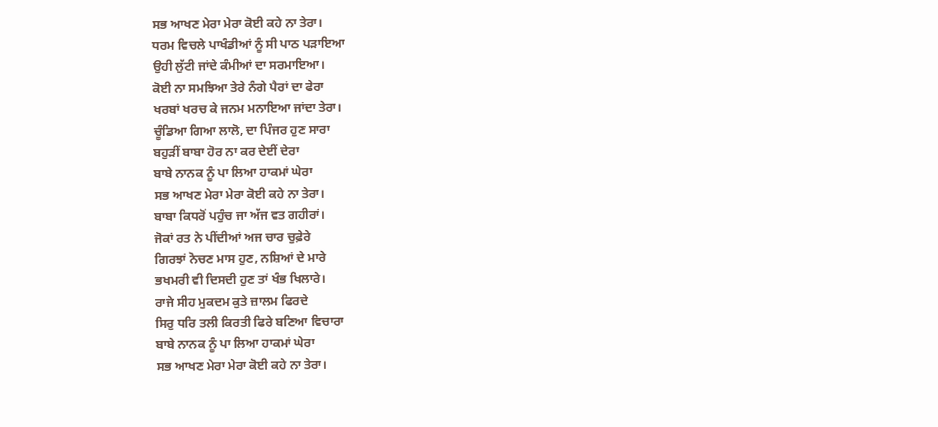ਸਭ ਆਖਣ ਮੇਰਾ ਮੇਰਾ ਕੋਈ ਕਹੇ ਨਾ ਤੇਰਾ।
ਧਰਮ ਵਿਚਲੇ ਪਾਖੰਡੀਆਂ ਨੂੰ ਸੀ ਪਾਠ ਪੜਾਇਆ
ਉਹੀ ਲੁੱਟੀ ਜਾਂਦੇ ਕੰਮੀਆਂ ਦਾ ਸਰਮਾਇਆ।
ਕੋਈ ਨਾ ਸਮਝਿਆ ਤੇਰੇ ਨੰਗੇ ਪੈਰਾਂ ਦਾ ਫੇਰਾ
ਖਰਬਾਂ ਖਰਚ ਕੇ ਜਨਮ ਮਨਾਇਆ ਜਾਂਦਾ ਤੇਰਾ।
ਚੂੰਡਿਆ ਗਿਆ ਲਾਲੋ, ਦਾ ਪਿੰਜਰ ਹੁਣ ਸਾਰਾ
ਬਹੁੜੀਂ ਬਾਬਾ ਹੋਰ ਨਾ ਕਰ ਦੇਈਂ ਦੇਰਾ
ਬਾਬੇ ਨਾਨਕ ਨੂੰ ਪਾ ਲਿਆ ਹਾਕਮਾਂ ਘੇਰਾ
ਸਭ ਆਖਣ ਮੇਰਾ ਮੇਰਾ ਕੋਈ ਕਹੇ ਨਾ ਤੇਰਾ।
ਬਾਬਾ ਕਿਧਰੋਂ ਪਹੁੰਚ ਜਾ ਅੱਜ ਵਤ ਗਹੀਰਾਂ।
ਜੋਕਾਂ ਰਤ ਨੇ ਪੀਂਦੀਆਂ ਅਜ ਚਾਰ ਚੁਫ਼ੇਰੇ
ਗਿਰਝਾਂ ਨੋਚਣ ਮਾਸ ਹੁਣ, ਨਸ਼ਿਆਂ ਦੇ ਮਾਰੇ
ਭਖਮਰੀ ਵੀ ਦਿਸਦੀ ਹੁਣ ਤਾਂ ਖੰਭ ਖਿਲਾਰੇ।
ਰਾਜੇ ਸੀਹ ਮੁਕਦਮ ਕੁਤੇ ਜ਼ਾਲਮ ਫਿਰਦੇ
ਸਿਰੁ ਧਰਿ ਤਲੀ ਕਿਰਤੀ ਫਿਰੇ ਬਣਿਆ ਵਿਚਾਰਾ
ਬਾਬੇ ਨਾਨਕ ਨੂੰ ਪਾ ਲਿਆ ਹਾਕਮਾਂ ਘੇਰਾ
ਸਭ ਆਖਣ ਮੇਰਾ ਮੇਰਾ ਕੋਈ ਕਹੇ ਨਾ ਤੇਰਾ।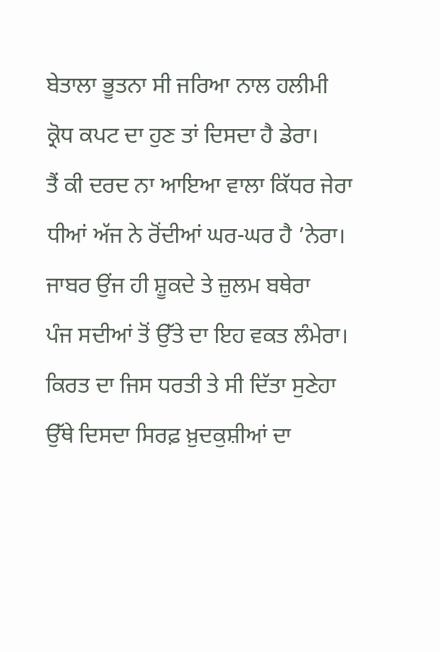ਬੇਤਾਲਾ ਭੂਤਨਾ ਸੀ ਜਰਿਆ ਨਾਲ ਹਲੀਮੀ
ਕ੍ਰੋਧ ਕਪਟ ਦਾ ਹੁਣ ਤਾਂ ਦਿਸਦਾ ਹੈ ਡੇਰਾ।
ਤੈਂ ਕੀ ਦਰਦ ਨਾ ਆਇਆ ਵਾਲਾ ਕਿੱਧਰ ਜੇਰਾ
ਧੀਆਂ ਅੱਜ ਨੇ ਰੋਂਦੀਆਂ ਘਰ-ਘਰ ਹੈ ’ਨੇਰਾ।
ਜਾਬਰ ਉਂਜ ਹੀ ਸ਼ੂਕਦੇ ਤੇ ਜ਼ੁਲਮ ਬਥੇਰਾ
ਪੰਜ ਸਦੀਆਂ ਤੋਂ ਉੱਤੇ ਦਾ ਇਹ ਵਕਤ ਲੰਮੇਰਾ।
ਕਿਰਤ ਦਾ ਜਿਸ ਧਰਤੀ ਤੇ ਸੀ ਦਿੱਤਾ ਸੁਣੇਹਾ
ਉੱਥੇ ਦਿਸਦਾ ਸਿਰਫ਼ ਖ਼ੁਦਕੁਸ਼ੀਆਂ ਦਾ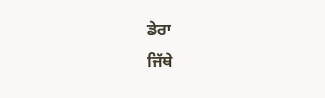ਡੇਰਾ
ਜਿੱਥੇ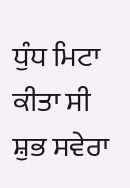ਧੁੰਧ ਮਿਟਾ ਕੀਤਾ ਸੀ ਸ਼ੁਭ ਸਵੇਰਾ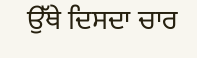ਉੱਥੇ ਦਿਸਦਾ ਚਾਰ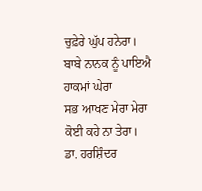ਚੁਫ਼ੇਰੇ ਘੁੱਪ ਹਨੇਰਾ।
ਬਾਬੇ ਨਾਨਕ ਨੂੰ ਪਾਇਐ ਹਾਕਮਾਂ ਘੇਰਾ
ਸਭ ਆਖਣ ਮੇਰਾ ਮੇਰਾ ਕੋਈ ਕਹੇ ਨਾ ਤੇਰਾ।
ਡਾ. ਹਰਸ਼ਿੰਦਰ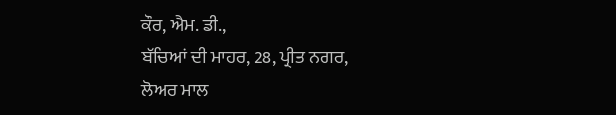ਕੌਰ, ਐਮ. ਡੀ.,
ਬੱਚਿਆਂ ਦੀ ਮਾਹਰ, 28, ਪ੍ਰੀਤ ਨਗਰ,
ਲੋਅਰ ਮਾਲ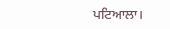ਪਟਿਆਲਾ।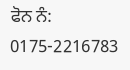ਫੋਨ ਨੰ: 0175-2216783